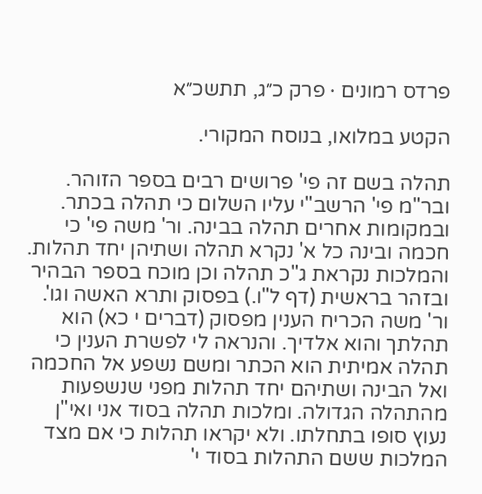פרדס רמונים · פרק כ״ג, תתשכ״א

הקטע במלואו, בנוסח המקורי.

תהלה בשם זה פי' פרושים רבים בספר הזוהר. ובר"מ פי' הרשב"י עליו השלום כי תהלה בכתר. ובמקומות אחרים תהלה בבינה. ור' משה פי' כי חכמה ובינה כל א' נקרא תהלה ושתיהן יחד תהלות. והמלכות נקראת ג"כ תהלה וכן מוכח בספר הבהיר ובזהר בראשית (דף ל"ו.) בפסוק ותרא האשה וגו'. ור' משה הכריח הענין מפסוק (דברים י כא) הוא תהלתך והוא אלדיך. והנראה לי לפשרת הענין כי תהלה אמיתית הוא הכתר ומשם נשפע אל החכמה ואל הבינה ושתיהם יחד תהלות מפני שנשפעות מהתהלה הגדולה. ומלכות תהלה בסוד אני ואי"ן נעוץ סופו בתחלתו. ולא יקראו תהלות כי אם מצד המלכות ששם התהלות בסוד י'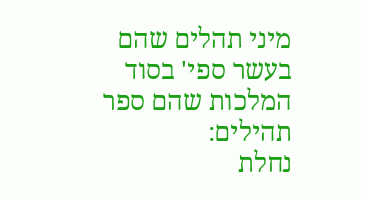מיני תהלים שהם בעשר ספי' בסוד המלכות שהם ספר תהילים:
נחלת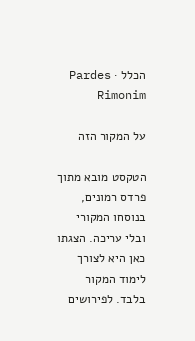הכלל · Pardes Rimonim

על המקור הזה

הטקסט מובא מתוך פרדס רמונים, בנוסחו המקורי ובלי עריכה. הצגתו כאן היא לצורך לימוד המקור בלבד. לפירושים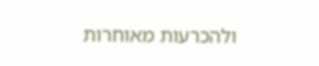ולהכרעות מאוחרות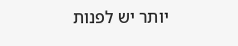יותר יש לפנות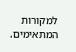למקורות המתאימים.